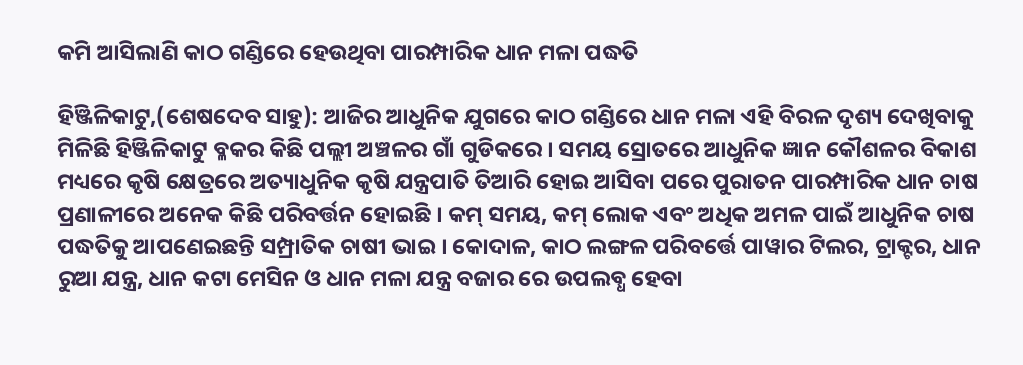କମି ଆସିଲାଣି କାଠ ଗଣ୍ଡିରେ ହେଉଥିବା ପାରମ୍ପାରିକ ଧାନ ମଳା ପଦ୍ଧତି

ହିଞ୍ଜିଳିକାଟୁ,(ଶେଷଦେବ ସାହୁ): ଆଜିର ଆଧୁନିକ ଯୁଗରେ କାଠ ଗଣ୍ଡିରେ ଧାନ ମଳା ଏହି ବିରଳ ଦୃଶ୍ୟ ଦେଖିବାକୁ ମିଳିଛି ହିଞ୍ଜିଳିକାଟୁ ବ୍ଳକର କିଛି ପଲ୍ଲୀ ଅଞ୍ଚଳର ଗାଁ ଗୁଡିକରେ । ସମୟ ସ୍ରୋତରେ ଆଧୁନିକ ଜ୍ଞାନ କୌଶଳର ବିକାଶ ମଧ୍ୟରେ କୃଷି କ୍ଷେତ୍ରରେ ଅତ୍ୟାଧୁନିକ କୃଷି ଯନ୍ତ୍ରପାତି ତିଆରି ହୋଇ ଆସିବା ପରେ ପୁରାତନ ପାରମ୍ପାରିକ ଧାନ ଚାଷ ପ୍ରଣାଳୀରେ ଅନେକ କିଛି ପରିବର୍ତ୍ତନ ହୋଇଛି । କମ୍ ସମୟ, କମ୍ ଲୋକ ଏବଂ ଅଧିକ ଅମଳ ପାଇଁ ଆଧୁନିକ ଚାଷ ପଦ୍ଧତିକୁ ଆପଣେଇଛନ୍ତି ସମ୍ପ୍ରାତିକ ଚାଷୀ ଭାଇ । କୋଦାଳ, କାଠ ଲଙ୍ଗଳ ପରିବର୍ତ୍ତେ ପାୱାର ଟିଲର, ଟ୍ରାକ୍ଟର, ଧାନ ରୁଆ ଯନ୍ତ୍ର, ଧାନ କଟା ମେସିନ ଓ ଧାନ ମଳା ଯନ୍ତ୍ର ବଜାର ରେ ଉପଲବ୍ଧ ହେବା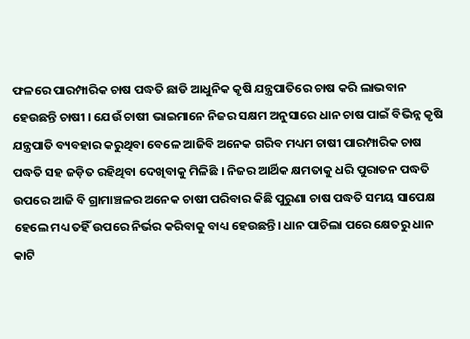ଫଳରେ ପାରମ୍ପାରିକ ଚାଷ ପଦ୍ଧତି ଛାଡି ଆଧୁନିକ କୃଷି ଯନ୍ତ୍ରପାତିରେ ଚାଷ କରି ଲାଭବାନ ହେଉଛନ୍ତି ଚାଷୀ । ଯେଉଁ ଚାଷୀ ଭାଇମାନେ ନିଜର ସକ୍ଷମ ଅନୁସାରେ ଧାନ ଚାଷ ପାଇଁ ବିଭିନ୍ନ କୃଷି ଯନ୍ତ୍ରପାତି ବ୍ୟବହାର କରୁଥିବା ବେଳେ ଆଜିବି ଅନେକ ଗରିବ ମଧ୍ୟମ ଚାଷୀ ପାରମ୍ପାରିକ ଚାଷ ପଦ୍ଧତି ସହ ଜଡ଼ିତ ରହିଥିବା ଦେଖିବାକୁ ମିଳିଛି । ନିଜର ଆର୍ଥିକ କ୍ଷମତାକୁ ଧରି ପୁରାତନ ପଦ୍ଧତି ଉପରେ ଆଜି ବି ଗ୍ରାମାଞ୍ଚଳର ଅନେକ ଚାଷୀ ପରିବାର କିଛି ପୁରୁଣା ଚାଷ ପଦ୍ଧତି ସମୟ ସାପେକ୍ଷ ହେଲେ ମଧ୍ୟ ତହିଁ ଉପରେ ନିର୍ଭର କରିବାକୁ ବାଧ୍ୟ ହେଉଛନ୍ତି। ଧାନ ପାଚିଲା ପରେ କ୍ଷେତରୁ ଧାନ କାଟି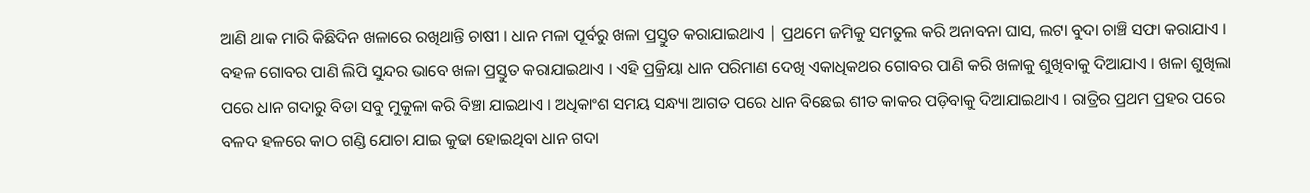ଆଣି ଥାକ ମାରି କିଛିଦିନ ଖଳାରେ ରଖିଥାନ୍ତି ଚାଷୀ । ଧାନ ମଳା ପୂର୍ବରୁ ଖଳା ପ୍ରସ୍ତୁତ କରାଯାଇଥାଏ | ପ୍ରଥମେ ଜମିକୁ ସମତୁଲ କରି ଅନାବନା ଘାସ, ଲଟା ବୁଦା ଚାଞ୍ଚି ସଫା କରାଯାଏ । ବହଳ ଗୋବର ପାଣି ଲିପି ସୁନ୍ଦର ଭାବେ ଖଳା ପ୍ରସ୍ତୁତ କରାଯାଇଥାଏ । ଏହି ପ୍ରକ୍ରିୟା ଧାନ ପରିମାଣ ଦେଖି ଏକାଧିକଥର ଗୋବର ପାଣି କରି ଖଳାକୁ ଶୁଖିବାକୁ ଦିଆଯାଏ । ଖଳା ଶୁଖିଲା ପରେ ଧାନ ଗଦାରୁ ବିଡା ସବୁ ମୁକୁଳା କରି ବିଞ୍ଚା ଯାଇଥାଏ । ଅଧିକାଂଶ ସମୟ ସନ୍ଧ୍ୟା ଆଗତ ପରେ ଧାନ ବିଛେଇ ଶୀତ କାକର ପଡ଼ିବାକୁ ଦିଆଯାଇଥାଏ । ରାତ୍ରିର ପ୍ରଥମ ପ୍ରହର ପରେ ବଳଦ ହଳରେ କାଠ ଗଣ୍ଡି ଯୋଚା ଯାଇ କୁଢା ହୋଇଥିବା ଧାନ ଗଦା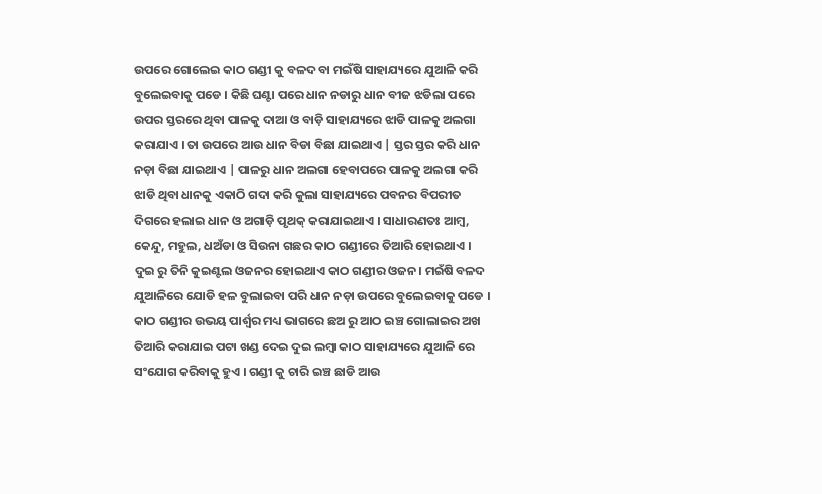ଉପରେ ଗୋଲେଇ କାଠ ଗଣ୍ଡୀ କୁ ବଳଦ ବା ମଇଁଷି ସାହାଯ୍ୟରେ ଯୁଆଳି କରି ବୁଲେଇବାକୁ ପଡେ । କିଛି ଘଣ୍ଟା ପରେ ଧାନ ନଡାରୁ ଧାନ ବୀଜ ଝଡିଲା ପରେ ଉପର ସ୍ତରରେ ଥିବା ପାଳକୁ ଦାଆ ଓ ବାଡ଼ି ସାହାଯ୍ୟରେ ଝାଡି ପାଳକୁ ଅଲଗା କରାଯାଏ । ତା ଉପରେ ଆଉ ଧାନ ବିଡା ବିଛା ଯାଇଥାଏ | ସ୍ତର ସ୍ତର କରି ଧାନ ନଡ଼ା ବିଛା ଯାଇଥାଏ | ପାଳରୁ ଧାନ ଅଲଗା ହେବାପରେ ପାଳକୁ ଅଲଗା କରି ଝାଡି ଥିବା ଧାନକୁ ଏକାଠି ଗଦା କରି କୁଲା ସାହାଯ୍ୟରେ ପବନର ବିପରୀତ ଦିଗରେ ହଲାଇ ଧାନ ଓ ଅଗାଡ଼ି ପୃଥକ୍ କରାଯାଇଥାଏ । ସାଧାରଣତଃ ଆମ୍ବ, କେନ୍ଦୁ, ମହୁଲ, ଧଅଁଡା ଓ ସିଉନା ଗଛର କାଠ ଗଣ୍ଡୀରେ ତିଆରି ହୋଇଥାଏ । ଦୁଇ ରୁ ତିନି କୁଇଣ୍ଟଲ ଓଜନର ହୋଇଥାଏ କାଠ ଗଣ୍ଡୀର ଓଜନ। ମଇଁଷି ବଳଦ ଯୁଆଳିରେ ଯୋଡି ହଳ ବୁଲାଇବା ପରି ଧାନ ନଡ଼ା ଉପରେ ବୁଲେଇବାକୁ ପଡେ । କାଠ ଗଣ୍ଡୀର ଉଭୟ ପାର୍ଶ୍ଵର ମଧ୍ୟ ଭାଗରେ ଛଅ ରୁ ଆଠ ଇଞ୍ଚ ଗୋଲାଇର ଅଖ ତିଆରି କରାଯାଇ ପଟା ଖଣ୍ଡ ଦେଇ ଦୁଇ ଲମ୍ବା କାଠ ସାହାଯ୍ୟରେ ଯୁଆଳି ରେ ସଂଯୋଗ କରିବାକୁ ହୁଏ । ଗଣ୍ଡୀ କୁ ଚାରି ଇଞ୍ଚ ଛାଡି ଆଉ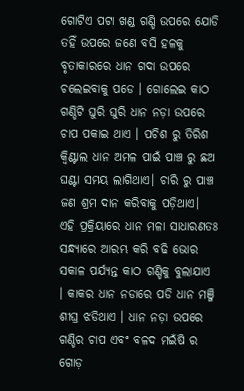ଗୋଟିଏ ପଟା ଖଣ୍ଡ ଗଣ୍ଡି ଉପରେ ଯୋଡି ତହିଁ ଉପରେ ଜଣେ ବସି ହଳକୁ ବୃତାକାରରେ ଧାନ ଗଦା ଉପରେ ଚଲେଇବାକୁ ପଡେ । ଗୋଲେଇ କାଠ ଗଣ୍ଡିଟି ଘୁରି ଘୁରି ଧାନ ନଡ଼ା ଉପରେ ଚାପ ପକାଇ ଥାଏ । ପଚିଶ ରୁ ତିରିଶ କ୍ଵିଣ୍ଟାଲ ଧାନ ଅମଳ ପାଇଁ ପାଞ୍ଚ ରୁ ଛଅ ଘଣ୍ଟା ସମୟ ଲାଗିଥାଏ। ଚାରି ରୁ ପାଞ୍ଚ ଜଣ ଶ୍ରମ ଦାନ କରିବାକୁ ପଡ଼ିଥାଏ। ଏହି ପ୍ରକ୍ରିୟାରେ ଧାନ ମଳା ସାଧାରଣତଃ ସନ୍ଧ୍ୟାରେ ଆରମ୍ଭ କରି ବଢି ଭୋର ସକାଳ ପର୍ଯ୍ୟନ୍ତ କାଠ ଗଣ୍ଡିକୁ ବୁଲାଯାଏ । କାକର ଧାନ ନଡାରେ ପଡି ଧାନ ମଞ୍ଜି ଶୀଘ୍ର ଝଡିଥାଏ । ଧାନ ନଡ଼ା ଉପରେ ଗଣ୍ଡିର ଚାପ ଏବଂ ବଳଦ ମଇଁଷି ର ଗୋଡ଼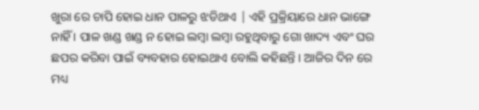ଖୁରା ରେ ଚାପି ହୋଇ ଧାନ ପାଳରୁ ଝଡିଥାଏ | ଏହି ପ୍ରକ୍ରିୟାରେ ଧାନ ଭାଙ୍ଗେ ନାହିଁ । ପାଳ ଖଣ୍ଡ ଖଣ୍ଡ ନ ହୋଇ ଲମ୍ବା ଲମ୍ବା ରହୁଥିବାରୁ ଗୋ ଖାଦ୍ୟ ଏବଂ ଘର ଛପର କରିବା ପାଇଁ ବ୍ୟବହାର ହୋଇଥାଏ ବୋଲି କହିଛନ୍ତି । ଆଜିର ଦିନ ରେ ମଧ୍ୟ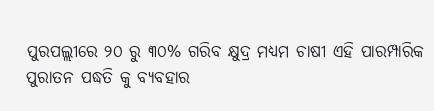ପୁରପଲ୍ଲୀରେ ୨୦ ରୁ ୩୦% ଗରିବ କ୍ଷୁଦ୍ର ମଧ୍ୟମ ଚାଷୀ ଏହି ପାରମ୍ପାରିକ ପୁରାତନ ପଦ୍ଧତି କୁ ବ୍ୟବହାର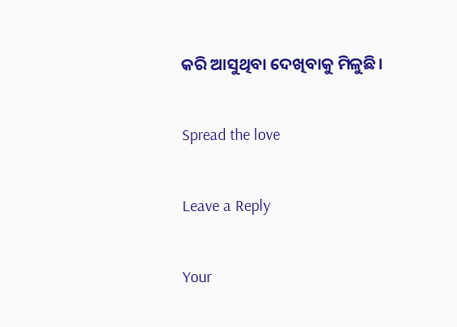କରି ଆସୁଥିବା ଦେଖିବାକୁ ମିଳୁଛି।

Spread the love

Leave a Reply

Your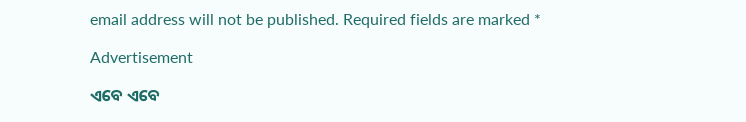email address will not be published. Required fields are marked *

Advertisement

ଏବେ ଏବେ